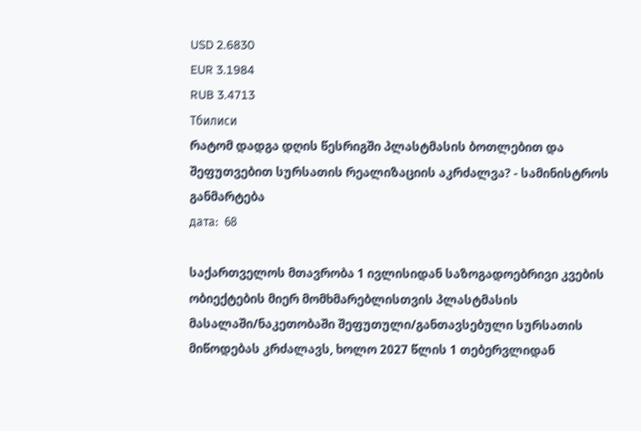USD 2.6830
EUR 3.1984
RUB 3.4713
Тбилиси
რატომ დადგა დღის წესრიგში პლასტმასის ბოთლებით და შეფუთვებით სურსათის რეალიზაციის აკრძალვა? - სამინისტროს განმარტება
дата:  68

საქართველოს მთავრობა 1 ივლისიდან საზოგადოებრივი კვების ობიექტების მიერ მომხმარებლისთვის პლასტმასის მასალაში/ნაკეთობაში შეფუთული/განთავსებული სურსათის მიწოდებას კრძალავს, ხოლო 2027 წლის 1 თებერვლიდან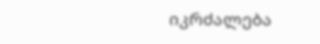იკრძალება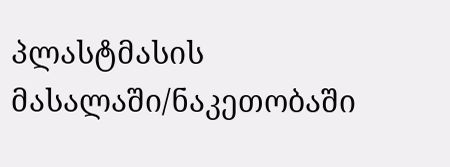პლასტმასის მასალაში/ნაკეთობაში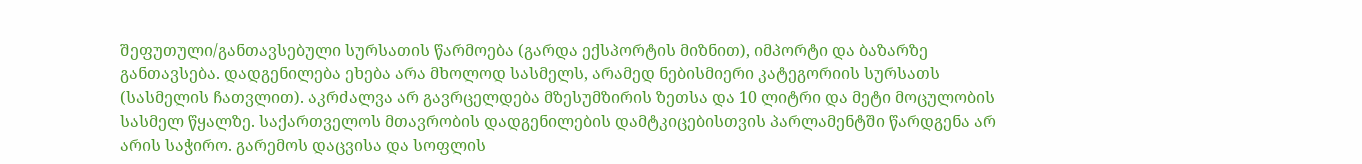შეფუთული/განთავსებული სურსათის წარმოება (გარდა ექსპორტის მიზნით), იმპორტი და ბაზარზე განთავსება. დადგენილება ეხება არა მხოლოდ სასმელს, არამედ ნებისმიერი კატეგორიის სურსათს (სასმელის ჩათვლით). აკრძალვა არ გავრცელდება მზესუმზირის ზეთსა და 10 ლიტრი და მეტი მოცულობის სასმელ წყალზე. საქართველოს მთავრობის დადგენილების დამტკიცებისთვის პარლამენტში წარდგენა არ არის საჭირო. გარემოს დაცვისა და სოფლის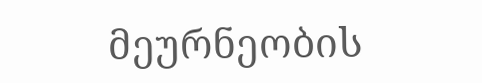მეურნეობის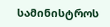სამინისტროს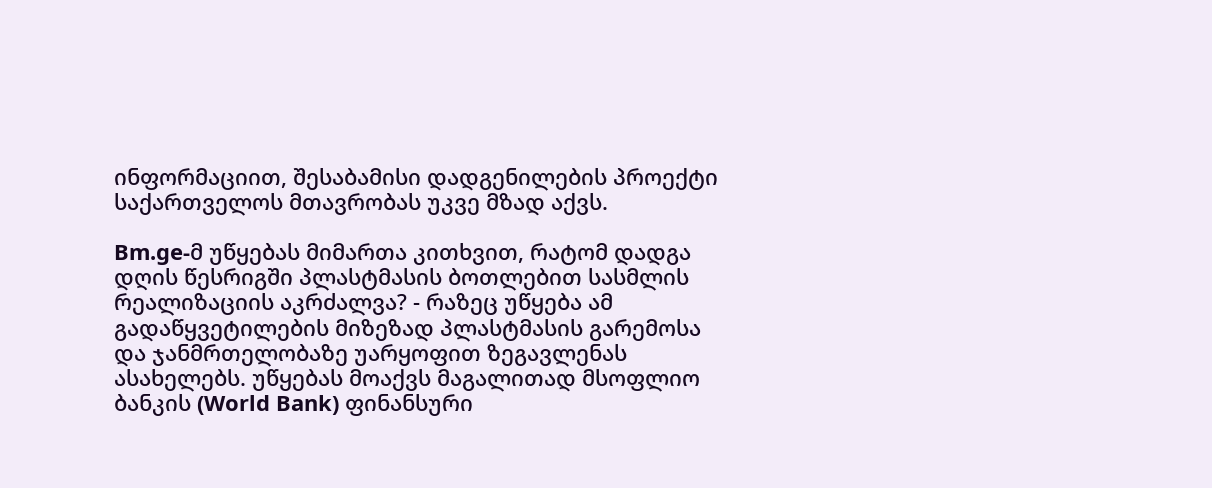ინფორმაციით, შესაბამისი დადგენილების პროექტი საქართველოს მთავრობას უკვე მზად აქვს.

Bm.ge-მ უწყებას მიმართა კითხვით, რატომ დადგა დღის წესრიგში პლასტმასის ბოთლებით სასმლის რეალიზაციის აკრძალვა? - რაზეც უწყება ამ გადაწყვეტილების მიზეზად პლასტმასის გარემოსა და ჯანმრთელობაზე უარყოფით ზეგავლენას ასახელებს. უწყებას მოაქვს მაგალითად მსოფლიო ბანკის (World Bank) ფინანსური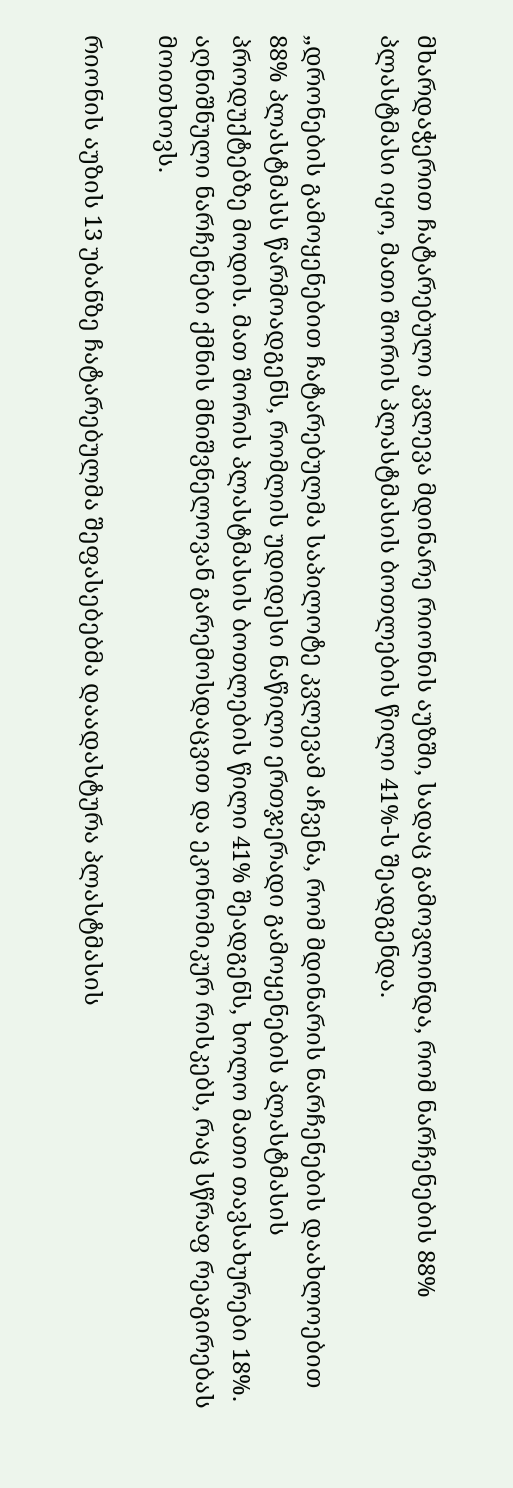მხარდაჭერით ჩატარებული კვლევა მდინარე რიონის აუზში, სადაც გამოვლინდა, რომ ნარჩენების 88% პლასტმასი იყო, მათი შორის პლასტმასის ბოთლების წილი 41%-ს შეადგენდა.

„დრონების გამოყენებით ჩატარებულმა საპილოტე კვლევამ აჩვენა, რომ მდინარის ნარჩენების დაახლოებით 88% პლასტმასს წარმოადგენს, რომლის უდიდესი ნაწილი ერთჯერადი გამოყენების პლასტმასის პროდუქტებზე მოდის. მათ შორის პლასტმასის ბოთლების წილი 41% შეადგენს, ხოლო მათი თავსახურები 18%. აღნიშნული ნარჩენები ქმნის მნიშვნელოვან გარემოსდაცვით და ეკონომიკურ რისკებს, რაც სწრაფ რეაგირებას მოითხოვს.

რიონის აუზის 13 უბანზე ჩატარებულმა შეფასებებმა დაადასტურა პლასტმასის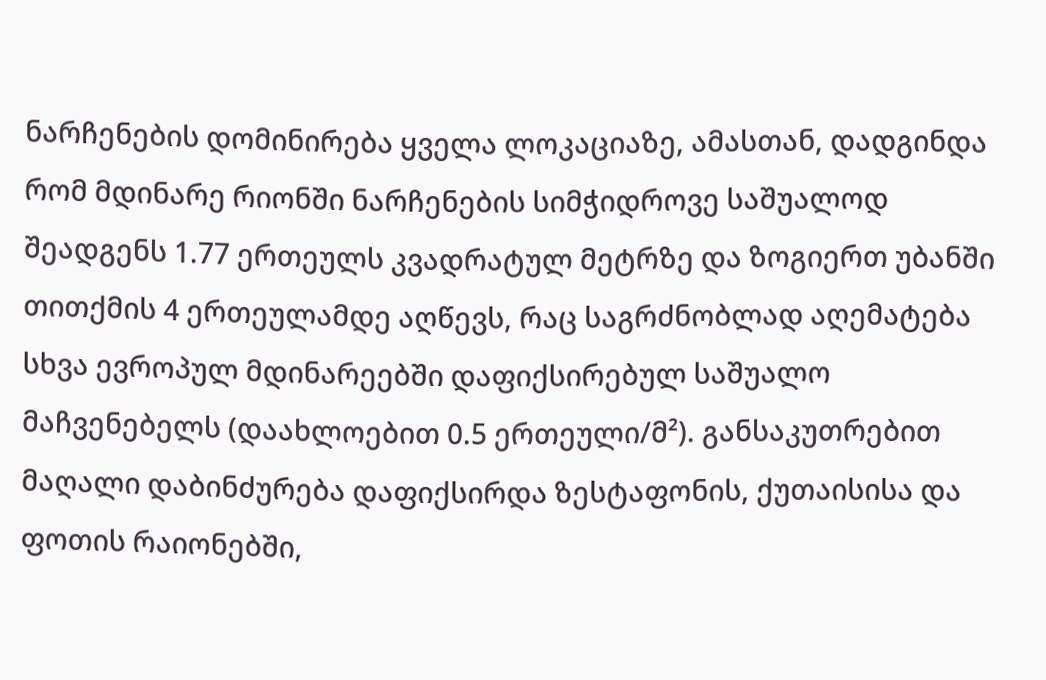ნარჩენების დომინირება ყველა ლოკაციაზე, ამასთან, დადგინდა რომ მდინარე რიონში ნარჩენების სიმჭიდროვე საშუალოდ შეადგენს 1.77 ერთეულს კვადრატულ მეტრზე და ზოგიერთ უბანში თითქმის 4 ერთეულამდე აღწევს, რაც საგრძნობლად აღემატება სხვა ევროპულ მდინარეებში დაფიქსირებულ საშუალო მაჩვენებელს (დაახლოებით 0.5 ერთეული/მ²). განსაკუთრებით მაღალი დაბინძურება დაფიქსირდა ზესტაფონის, ქუთაისისა და ფოთის რაიონებში,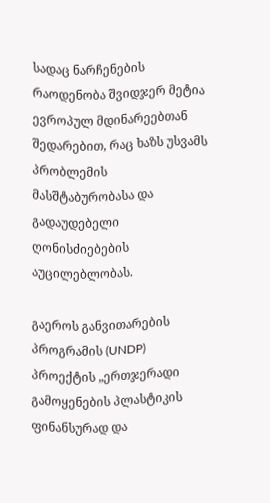სადაც ნარჩენების რაოდენობა შვიდჯერ მეტია ევროპულ მდინარეებთან შედარებით, რაც ხაზს უსვამს პრობლემის მასშტაბურობასა და გადაუდებელი ღონისძიებების აუცილებლობას.

გაეროს განვითარების პროგრამის (UNDP) პროექტის „ერთჯერადი გამოყენების პლასტიკის ფინანსურად და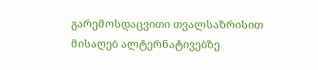გარემოსდაცვითი თვალსაზრისით მისაღებ ალტერნატივებზე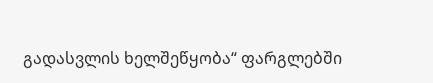გადასვლის ხელშეწყობა“ ფარგლებში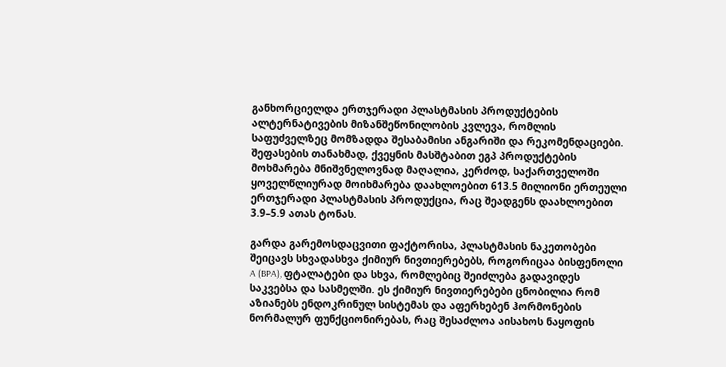განხორციელდა ერთჯერადი პლასტმასის პროდუქტების ალტერნატივების მიზანშეწონილობის კვლევა, რომლის საფუძველზეც მომზადდა შესაბამისი ანგარიში და რეკომენდაციები. შეფასების თანახმად, ქვეყნის მასშტაბით ეგპ პროდუქტების მოხმარება მნიშვნელოვნად მაღალია, კერძოდ, საქართველოში ყოველწლიურად მოიხმარება დაახლოებით 613.5 მილიონი ერთეული ერთჯერადი პლასტმასის პროდუქცია, რაც შეადგენს დაახლოებით 3.9–5.9 ათას ტონას.

გარდა გარემოსდაცვითი ფაქტორისა, პლასტმასის ნაკეთობები შეიცავს სხვადასხვა ქიმიურ ნივთიერებებს, როგორიცაა ბისფენოლი A (BPA), ფტალატები და სხვა, რომლებიც შეიძლება გადავიდეს საკვებსა და სასმელში. ეს ქიმიურ ნივთიერებები ცნობილია რომ აზიანებს ენდოკრინულ სისტემას და აფერხებენ ჰორმონების ნორმალურ ფუნქციონირებას, რაც შესაძლოა აისახოს ნაყოფის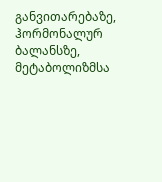განვითარებაზე, ჰორმონალურ ბალანსზე, მეტაბოლიზმსა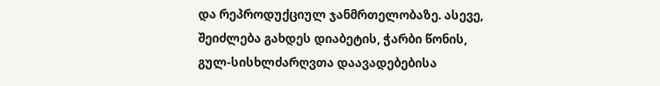და რეპროდუქციულ ჯანმრთელობაზე. ასევე, შეიძლება გახდეს დიაბეტის, ჭარბი წონის, გულ-სისხლძარღვთა დაავადებებისა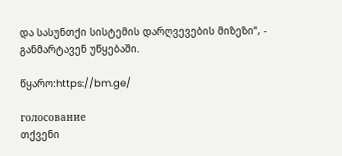და სასუნთქი სისტემის დარღვევების მიზეზი“, - განმარტავენ უწყებაში.

წყარო:https://bm.ge/

голосование
თქვენი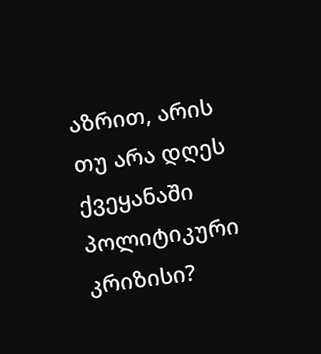აზრით, არის თუ არა დღეს ქვეყანაში პოლიტიკური კრიზისი?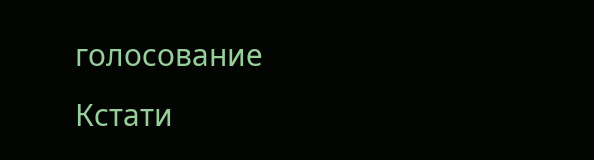голосование
Кстати